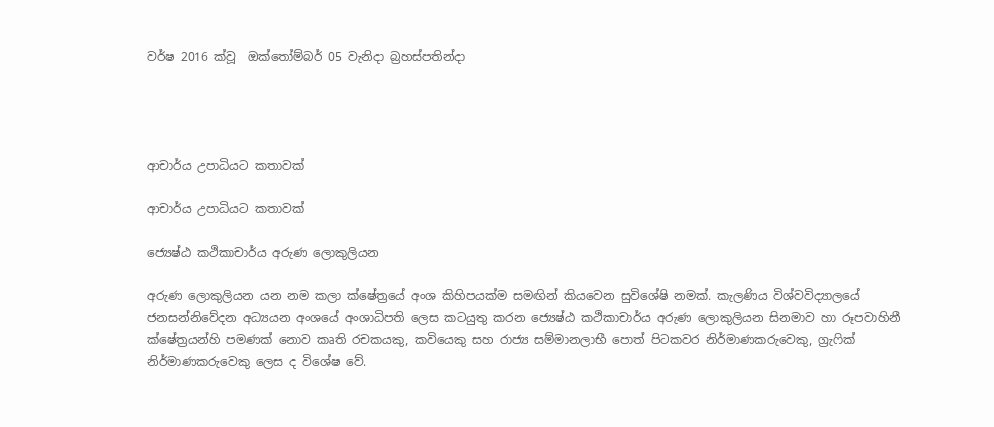වර්ෂ 2016 ක්වූ  ඔක්තෝම්බර් 05 වැනිදා බ්‍රහස්පතින්දා




ආචාර්ය උපාධියට කතාවක්

ආචාර්ය උපාධියට කතාවක්

ජ්‍යෙෂ්ඨ කථිකාචාර්ය අරුණ ලොකුලියන

අරුණ ලොකුලියන යන නම කලා ක්ෂේත්‍රයේ අංශ කිහිපයක්ම සමඟින් කියවෙන සුවිශේෂි නමක්. කැලණිය විශ්වවිද්‍යාලයේ ජනසන්නිවේදන අධ්‍යයන අංශයේ අංශාධිපති ලෙස කටයුතු කරන ජ්‍යෙෂ්ඨ කථිකාචාර්ය අරුණ ලොකුලියන සිනමාව හා රූපවාහිනී ක්ෂේත්‍රයන්හි පමණක් නොව කෘති රචකයකු, කවියෙකු සහ රාජ්‍ය සම්මානලාභී පොත් පිටකවර නිර්මාණකරුවෙකු, ග්‍රැෆික් නිර්මාණකරුවෙකු ලෙස ද විශේෂ වේ.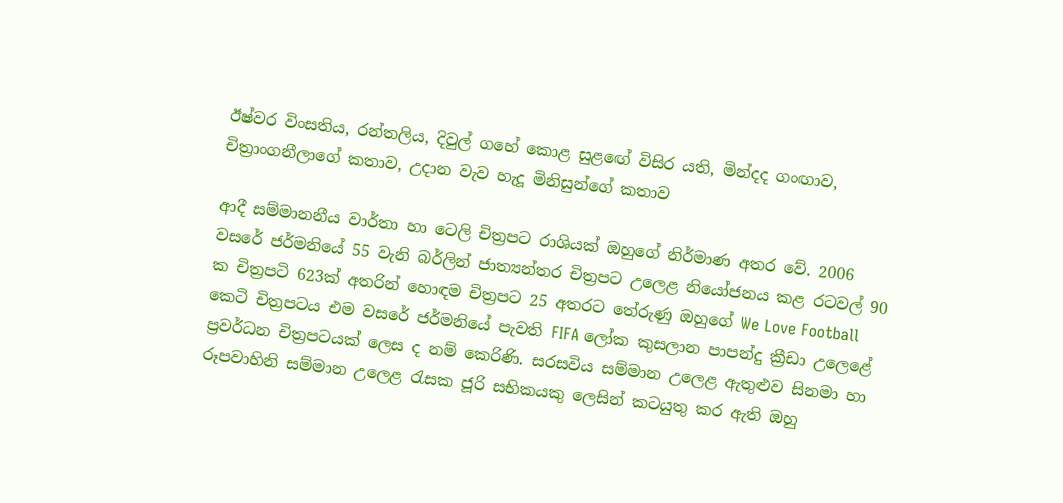ඊෂ්වර විංසතිය, රන්තලිය, දිවුල් ගහේ කොළ සුළඟේ විසිර යති, මින්දද ගංඟාව, චිත්‍රාංගනීලාගේ කතාව, උදාන වැව හැදූ මිනිසුන්ගේ කතාව

ආදී සම්මානනීය වාර්තා හා ටෙලි චිත්‍රපට රාශියක් ඔහුගේ නිර්මාණ අතර වේ. 2006 වසරේ ජර්මනියේ 55 වැනි බර්ලින් ජාත්‍යන්තර චිත්‍රපට උලෙළ නියෝජනය කළ රටවල් 90 ක චිත්‍රපටි 623ක් අතරින් හොඳම චිත්‍රපට 25 අතරට තේරුණු ඔහුගේ We Love Football කෙටි චිත්‍රපටය එම වසරේ ජර්මනියේ පැවති FIFA ලෝක කුසලාන පාපන්දු ක්‍රීඩා උලෙළේ ප්‍රවර්ධන චිත්‍රපටයක් ලෙස ද නම් කෙරිණි. සරසවිය සම්මාන උලෙළ ඇතුළුව සිනමා හා රූපවාහිනි සම්මාන උලෙළ රැසක ජූරි සභිකයකු ලෙසින් කටයුතු කර ඇති ඔහු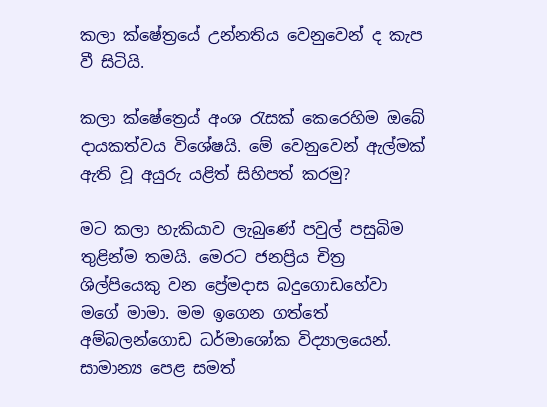කලා ක්ෂේත්‍රයේ උන්නතිය වෙනුවෙන් ද කැප වී සිටියි.

කලා ක්ෂේත්‍රෙය් අංශ රැසක් කෙරෙහිම ඔබේ දායකත්වය විශේෂයි. මේ වෙනුවෙන් ඇල්මක් ඇති වූ අයුරු යළිත් සිහිපත් කරමු?

මට කලා හැකියාව ලැබුණේ පවුල් පසුබිම තුළින්ම තමයි. මෙරට ජනප්‍රිය චිත්‍ර ශිල්පියෙකු වන ප්‍රේමදාස බදුගොඩහේවා මගේ මාමා. මම ඉගෙන ගත්තේ අම්බලන්ගොඩ ධර්මාශෝක විද්‍යාලයෙන්. සාමාන්‍ය පෙළ සමත්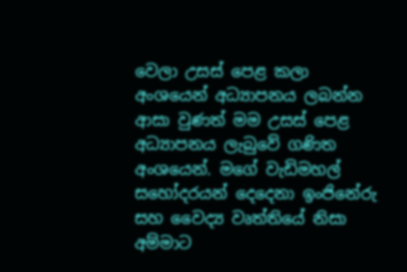වෙලා උසස් පෙළ කලා අංශයෙන් අධ්‍යාපනය ලබන්න ආසා වුණත් මම උසස් පෙළ අධ්‍යාපනය ලැබුවේ ගණිත අංශයෙන්. මගේ වැඩිමහල් සහෝදරයන් දෙදෙනා ඉංජිනේරු සහ වෛද්‍ය වෘත්තියේ නිසා අම්මාට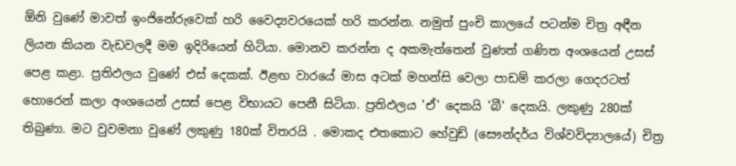ඕනි වුණේ මාවත් ඉංජිනේරුවෙක් හරි වෛද්‍යවරයෙක් හරි කරන්න. නමුත් පුංචි කාලයේ පටන්ම චිත්‍ර අඳීන ලියන කියන වැඩවලදී මම ඉදිරියෙන් හිටියා. මොනව කරන්න ද අකමැත්තෙන් වුණත් ගණිත අංශයෙන් උසස් පෙළ කළා. ප්‍රතිඵලය වුණේ එස් දෙකක්. ඊළඟ වාරයේ මාස අටක් මහන්සි වෙලා පාඩම් කරලා ගෙදරටත් හොරෙන් කලා අංශයෙන් උසස් පෙළ විභායට පෙනී සිටියා. ප්‍රතිඵලය 'ඒ' දෙකයි 'බී' දෙකයි. ලකුණු 280ක් තිබුණා. මට වුවමනා වුණේ ලකුණු 180ක් විතරයි . මොකද එතකොට හේවුඩ් (සෞන්දර්ය විශ්වවිද්‍යාලයේ) චිත්‍ර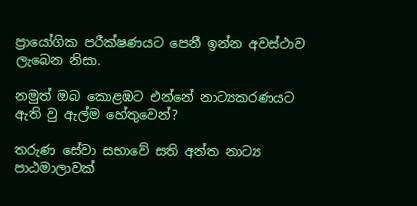ප්‍රායෝගික පරීක්ෂණයට පෙනී ඉන්න අවස්ථාව ලැබෙන නිසා.

නමුත් ඔබ කොළඹට එන්නේ නාට්‍යකරණයට ඇති වු ඇල්ම හේතුවෙන්?

තරුණ සේවා සභාවේ සති අන්ත නාට්‍ය පාඨමාලාවක්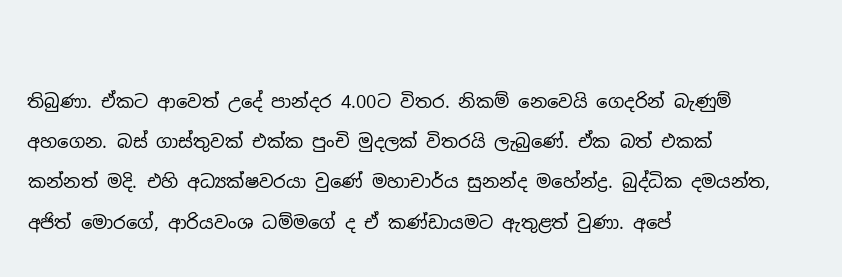තිබුණා. ඒකට ආවෙත් උදේ පාන්දර 4.00ට විතර. නිකම් නෙවෙයි ගෙදරින් බැණුම් අහගෙන. බස් ගාස්තුවක් එක්ක පුංචි මුදලක් විතරයි ලැබුණේ. ඒක බත් එකක් කන්නත් මදි. එහි අධ්‍යක්ෂවරයා වුණේ මහාචාර්ය සුනන්ද මහේන්ද්‍ර. බුද්ධික දමයන්ත, අජිත් මොරගේ, ආරියවංශ ධම්මගේ ද ඒ කණ්ඩායමට ඇතුළත් වුණා. අපේ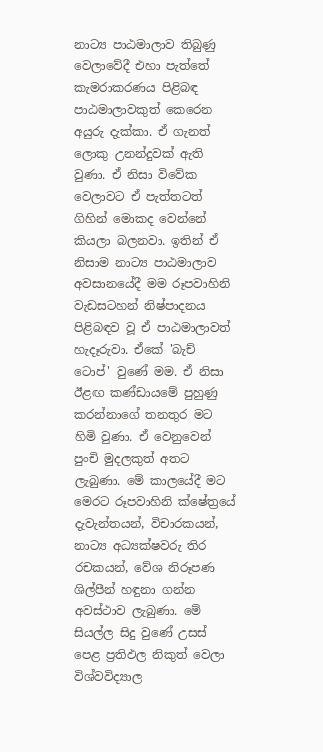නාට්‍ය පාඨමාලාව තිබුණු වෙලාවේදී එහා පැත්තේ කැමරාකරණය පිළිබඳ පාඨමාලාවකුත් කෙරෙන අයුරු දැක්කා. ඒ ගැනත් ලොකු උනන්දුවක් ඇති වුණා. ඒ නිසා විවේක වෙලාවට ඒ පැත්තටත් ගිහින් මොකද වෙන්නේ කියලා බලනවා. ඉතින් ඒ නිසාම නාට්‍ය පාඨමාලාව අවසානයේදී මම රූපවාහිනි වැඩසටහන් නිෂ්පාදනය පිළිබඳව වූ ඒ පාඨමාලාවත් හැදෑරුවා. ඒකේ 'බැච් ටොප්' වුණේ මම. ඒ නිසා ඊළඟ කණ්ඩායමේ පුහුණු කරන්නාගේ තනතුර මට හිමි වුණා. ඒ වෙනුවෙන් පුංචි මුදලකුත් අතට ලැබුණා. මේ කාලයේදී මට මෙරට රූපවාහිනි ක්ෂේත්‍රයේ දැවැන්තයන්, විචාරකයන්, නාට්‍ය අධ්‍යක්ෂවරු තිර රචකයන්, වේශ නිරූපණ ශිල්පීන් හඳුනා ගන්න අවස්ථාව ලැබුණා. මේ සියල්ල සිදු වුණේ උසස් පෙළ ප්‍රතිඵල නිකුත් වෙලා විශ්වවිද්‍යාල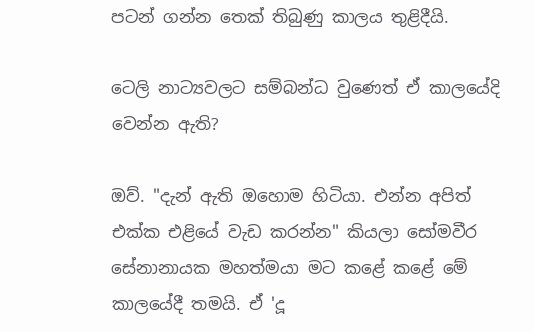පටන් ගන්න තෙක් තිබුණු කාලය තුළිදීයි.

ටෙලි නාට්‍යවලට සම්බන්ධ වුණෙත් ඒ කාලයේදි වෙන්න ඇති?

ඔව්. "දැන් ඇති ඔහොම හිටියා. එන්න අපිත් එක්ක එළියේ වැඩ කරන්න" කියලා සෝමවීර සේනානායක මහත්මයා මට කළේ කළේ මේ කාලයේදී තමයි. ඒ 'දූ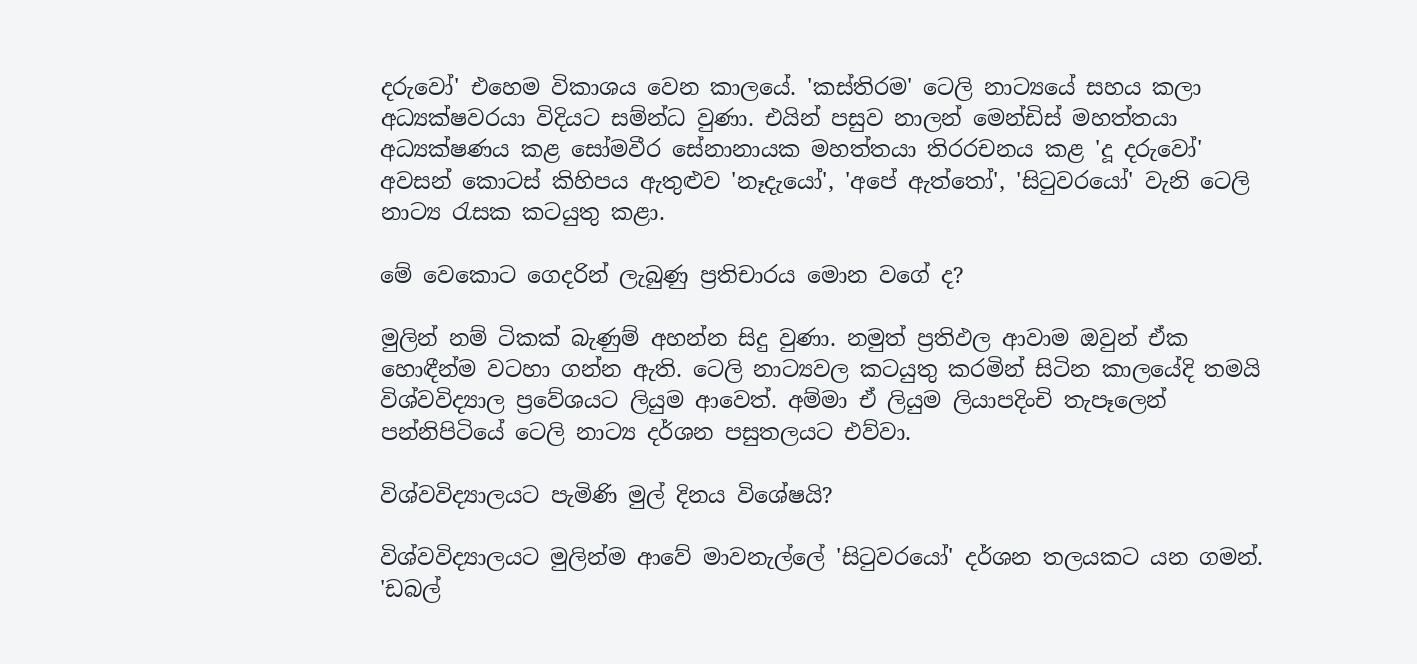දරුවෝ' එහෙම විකාශය වෙන කාලයේ. 'කස්තිරම' ටෙලි නාට්‍යයේ සහය කලා අධ්‍යක්ෂවරයා විදියට සම්න්ධ වුණා. එයින් පසුව නාලන් මෙන්ඩිස් මහත්තයා අධ්‍යක්ෂණය කළ සෝමවීර සේනානායක මහත්තයා තිරරචනය කළ 'දූ දරුවෝ' අවසන් කොටස් කිහිපය ඇතුළුව 'නෑදැයෝ', 'අපේ ඇත්තෝ', 'සිටුවරයෝ' වැනි ටෙලි නාට්‍ය රැසක කටයුතු කළා.

මේ වෙකොට ගෙදරින් ලැබුණු ප්‍රතිචාරය මොන වගේ ද?

මුලින් නම් ටිකක් බැණුම් අහන්න සිදු වුණා. නමුත් ප්‍රතිඵල ආවාම ඔවුන් ඒක හොඳීන්ම වටහා ගන්න ඇති. ටෙලි නාට්‍යවල කටයුතු කරමින් සිටින කාලයේදි තමයි විශ්වවිද්‍යාල ප්‍රවේශයට ලියුම ආවෙත්. අම්මා ඒ ලියුම ලියාපදිංචි තැපෑලෙන් පන්නිපිටියේ ටෙලි නාට්‍ය දර්ශන පසුතලයට එව්වා.

විශ්වවිද්‍යාලයට පැමිණි මුල් දිනය විශේෂයි?

විශ්වවිද්‍යාලයට මුලින්ම ආවේ මාවනැල්ලේ 'සිටුවරයෝ' දර්ශන තලයකට යන ගමන්. 'ඩබල්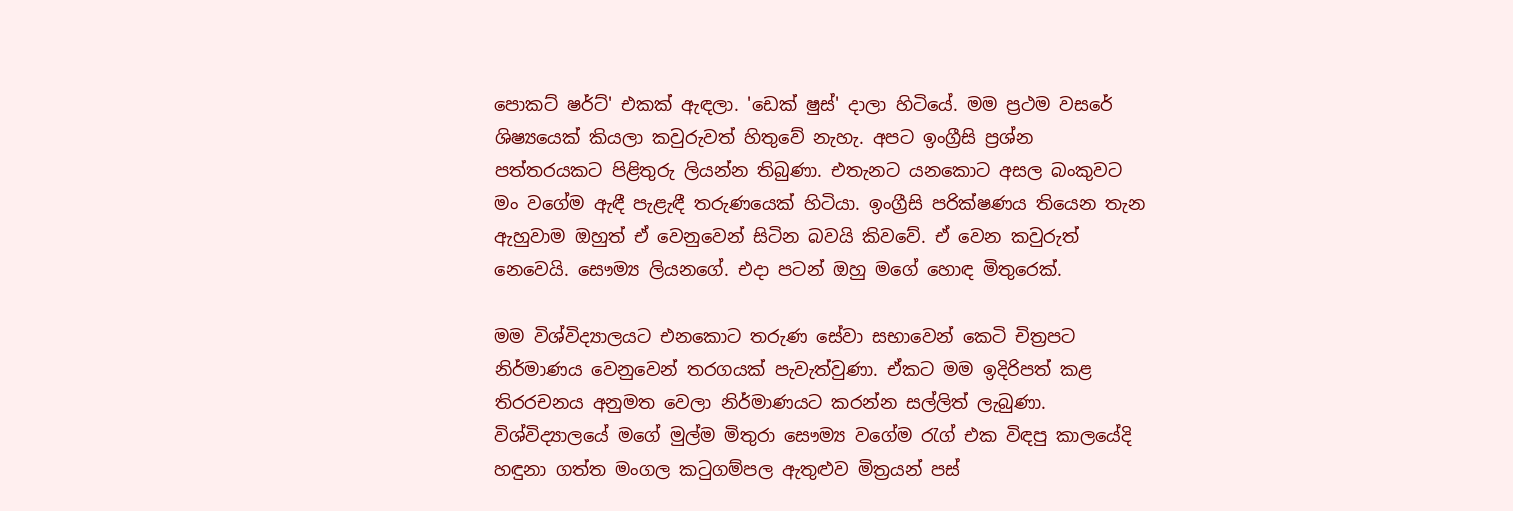පොකට් ෂර්ට්' එකක් ඇඳලා. 'ඩෙක් ෂුස්' දාලා හිටියේ. මම ප්‍රථම වසරේ ශිෂ්‍යයෙක් කියලා කවුරුවත් හිතුවේ නැහැ. අපට ඉංග්‍රීසි ප්‍රශ්න පත්තරයකට පිළිතුරු ලියන්න තිබුණා. එතැනට යනකොට අසල බංකුවට මං වගේම ඇඳී පැළැඳී තරුණයෙක් හිටියා. ඉංග්‍රීසි පරික්ෂණය තියෙන තැන ඇහුවාම ඔහුත් ඒ වෙනුවෙන් සිටින බවයි කිවවේ. ඒ වෙන කවුරුත් නෙවෙයි. සෞම්‍ය ලියනගේ. එදා පටන් ඔහු මගේ හොඳ මිතුරෙක්.

මම විශ්විද්‍යාලයට එනකොට තරුණ සේවා සභාවෙන් කෙටි චිත්‍රපට නිර්මාණය වෙනුවෙන් තරගයක් පැවැත්වුණා. ඒකට මම ඉදිරිපත් කළ තිරරචනය අනුමත වෙලා නිර්මාණයට කරන්න සල්ලිත් ලැබුණා. විශ්විද්‍යාලයේ මගේ මුල්ම මිතුරා සෞම්‍ය වගේම රැග් එක විඳපු කාලයේදි හඳුනා ගත්ත මංගල කටුගම්පල ඇතුළුව මිත්‍රයන් පස්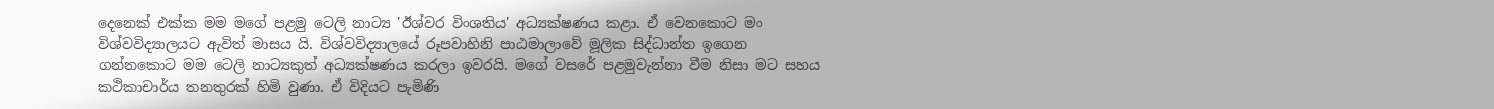දෙනෙක් එක්ක මම මගේ පළමු ටෙලි නාට්‍ය 'ඊශ්වර විංශතිය' අධ්‍යක්ෂණය කළා. ඒ වෙනකොට මං විශ්වවිද්‍යාලයට ඇවිත් මාසය යි. විශ්වවිද්‍යාලයේ රූපවාහිනි පාඨමාලාවේ මූලික සිද්ධාන්ත ඉගෙන ගන්නකොට මම ටෙලි නාට්‍යකුත් අධ්‍යක්ෂණය කරලා ඉවරයි. මගේ වසරේ පළමුවැන්නා වීම නිසා මට සහය කථිකාචාර්ය තනතුරක් හිමි වුණා. ඒ විදියට පැමිණි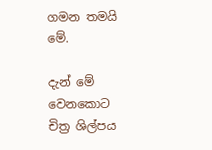ගමන තමයි මේ.

දැන් මේ වෙනකොට චිත්‍ර ශිල්පය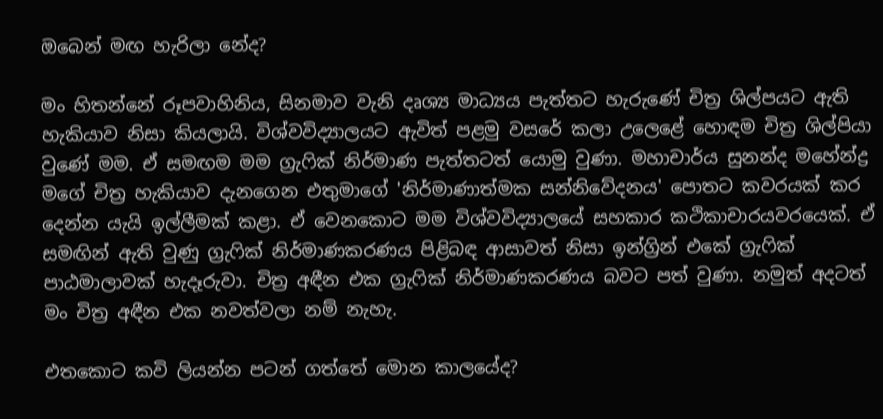ඔබෙන් මඟ හැරිලා නේද?

මං හිතන්නේ රූපවාහිනිය, සිනමාව වැනි දෘශ්‍ය මාධ්‍යය පැත්තට හැරුණේ චිත්‍ර ශිල්පයට ඇති හැකියාව නිසා කියලායි. විශ්වවිද්‍යාලයට ඇවිත් පළමු වසරේ කලා උලෙළේ හොඳම චිත්‍ර ශිල්පියා වුණේ මම. ඒ සමඟම මම ග්‍රැෆික් නිර්මාණ පැත්තටත් යොමු වුණා. මහාචාර්ය සුනන්ද මහේන්ද්‍ර මගේ චිත්‍ර හැකියාව දැනගෙන එතුමාගේ 'නිර්මාණාත්මක සන්නිවේදනය' පොතට කවරයක් කර දෙන්න යැයි ඉල්ලීමක් කළා. ඒ වෙනකොට මම විශ්වවිද්‍යාලයේ සහකාර කථිකාචාරයවරයෙක්. ඒ සමඟින් ඇති වුණු ග්‍රැෆික් නිර්මාණකරණය පිළිබඳ ආසාවත් නිසා ඉන්ග්‍රින් එකේ ග්‍රැෆික් පාඨමාලාවක් හැදෑරුවා. චිත්‍ර අඳීන එක ග්‍රැෆික් නිර්මාණකරණය බවට පත් වුණා. නමුත් අදටත් මං චිත්‍ර අඳීන එක නවත්වලා නම් නැහැ.

එතකොට කවි ලියන්න පටන් ගත්තේ මොන කාලයේද?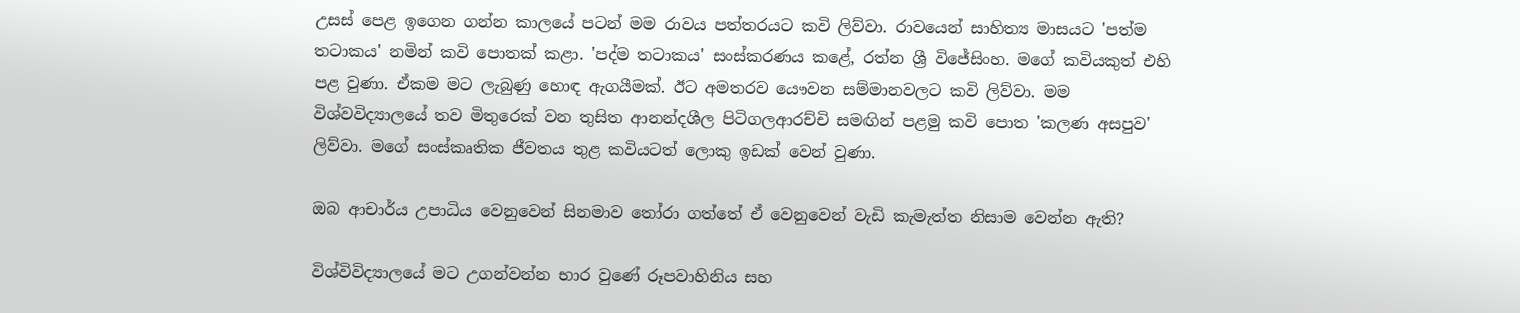උසස් පෙළ ඉගෙන ගන්න කාලයේ පටන් මම රාවය පත්තරයට කවි ලිව්වා. රාවයෙන් සාහිත්‍ය මාසයට 'පත්ම තටාකය' නමින් කවි පොතක් කළා. 'පද්ම තටාකය' සංස්කරණය කළේ, රත්න ශ්‍රී විජේසිංහ. මගේ කවියකුත් එහි පළ වුණා. ඒකම මට ලැබුණු හොඳ ඇගයීමක්. ඊට අමතරව යෞවන සම්මානවලට කවි ලිව්වා. මම විශ්වවිද්‍යාලයේ තව මිතුරෙක් වන තුසිත ආනන්දශීල පිටිගලආරච්චි සමඟින් පළමු කවි පොත 'කලණ අසපුව' ලිව්වා. මගේ සංස්කෘතික ජීවතය තුළ කවියටත් ලොකු ඉඩක් වෙන් වුණා.

ඔබ ආචාර්ය උපාධිය වෙනුවෙන් සිනමාව තෝරා ගත්තේ ඒ වෙනුවෙන් වැඩි කැමැත්ත නිසාම වෙන්න ඇති?

විශ්විවිද්‍යාලයේ මට උගන්වන්න භාර වුණේ රූපවාහිනිය සහ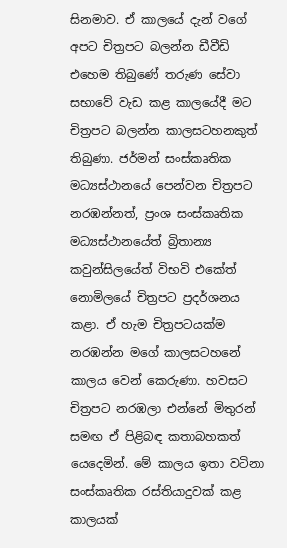සිනමාව. ඒ කාලයේ දැන් වගේ අපට චිත්‍රපට බලන්න ඩීවීඩි එහෙම තිබුණේ තරුණ සේවා සභාවේ වැඩ කළ කාලයේදී මට චිත්‍රපට බලන්න කාලසටහනකුත් තිබුණා. ජර්මන් සංස්කෘතික මධ්‍යස්ථානයේ පෙන්වන චිත්‍රපට නරඹන්නත්, ප්‍රංශ සංස්කෘතික මධ්‍යස්ථානයේත් බ්‍රිතාන්‍ය කවුන්සිලයේත් විභවි එකේත් නොමිලයේ චිත්‍රපට ප්‍රදර්ශනය කළා. ඒ හැම චිත්‍රපටයක්ම නරඹන්න මගේ කාලසටහනේ කාලය වෙන් කෙරුණා. හවසට චිත්‍රපට නරඹලා එන්නේ මිතුරන් සමඟ ඒ පිළිබඳ කතාබහකත් යෙදෙමින්. මේ කාලය ඉතා වටිනා සංස්කෘතික රස්තියාදුවක් කළ කාලයක්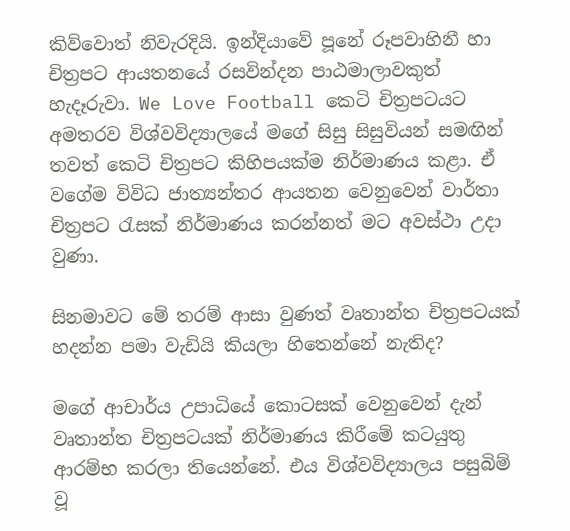කිව්වොත් නිවැරදියි. ඉන්දියාවේ පූනේ රූපවාහිනී හා චිත්‍රපට ආයතනයේ රසවින්දන පාඨමාලාවකුත් හැදෑරුවා. We Love Football කෙටි චිත්‍රපටයට අමතරව විශ්වවිද්‍යාලයේ මගේ සිසු සිසුවියන් සමඟින් තවත් කෙටි චිත්‍රපට කිහිපයක්ම නිර්මාණය කළා. ඒ වගේම විවිධ ජාත්‍යන්තර ආයතන වෙනුවෙන් වාර්තා චිත්‍රපට රැසක් නිර්මාණය කරන්නත් මට අවස්ථා උදා වුණා.

සිනමාවට මේ තරම් ආසා වුණත් වෘතාන්ත චිත්‍රපටයක් හදන්න පමා වැඩියි කියලා හිතෙන්නේ නැතිද?

මගේ ආචාර්ය උපාධියේ කොටසක් වෙනුවෙන් දැන් වෘතාන්ත චිත්‍රපටයක් නිර්මාණය කිරීමේ කටයුතු ආරම්භ කරලා තියෙන්නේ. එය විශ්වවිද්‍යාලය පසුබිම් වූ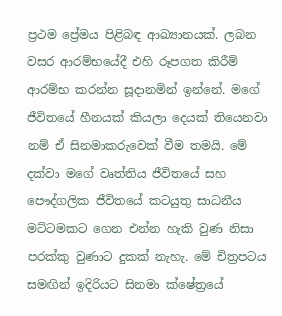ප්‍රථම ප්‍රේමය පිළිබඳ ආඛ්‍යානයක්. ලබන වසර ආරම්භයේදී එහි රූපගත කිරීම් ආරම්භ කරන්න සූදානමින් ඉන්නේ. මගේ ජීවිතයේ හීනයක් කියලා දෙයක් තියෙනවා නම් ඒ සිනමාකරුවෙක් වීම තමයි. මේ දක්වා මගේ වෘත්තිය ජීවිතයේ සහ පෞද්ගලික ජීවිතයේ කටයුතු සාධනීය මට්ටමකට ගෙන එන්න හැකි වුණ නිසා පරක්කු වුණාට දුකක් නැහැ. මේ චිත්‍රපටය සමඟින් ඉදිරියට සිනමා ක්ෂේත්‍රයේ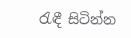රැඳී සිටින්න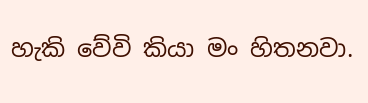හැකි වේවි කියා මං හිතනවා.